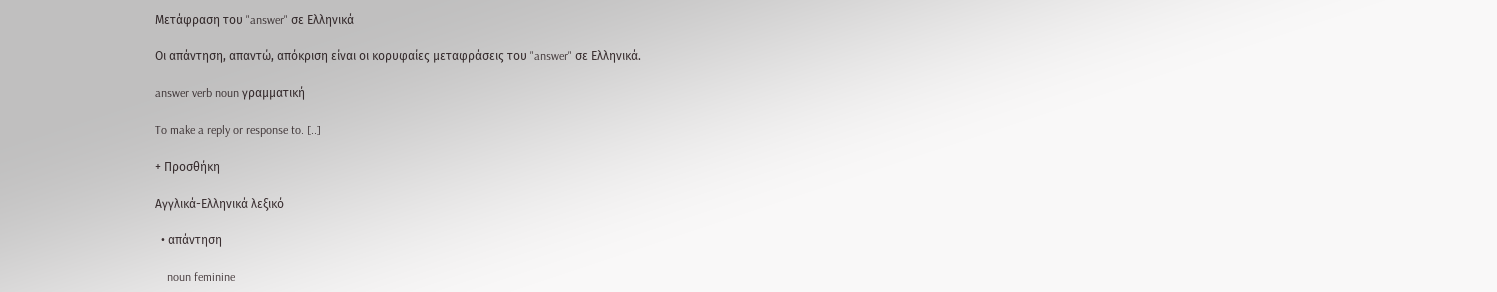Μετάφραση του "answer" σε Ελληνικά

Οι απάντηση, απαντώ, απόκριση είναι οι κορυφαίες μεταφράσεις του "answer" σε Ελληνικά.

answer verb noun γραμματική

To make a reply or response to. [..]

+ Προσθήκη

Αγγλικά-Ελληνικά λεξικό

  • απάντηση

    noun feminine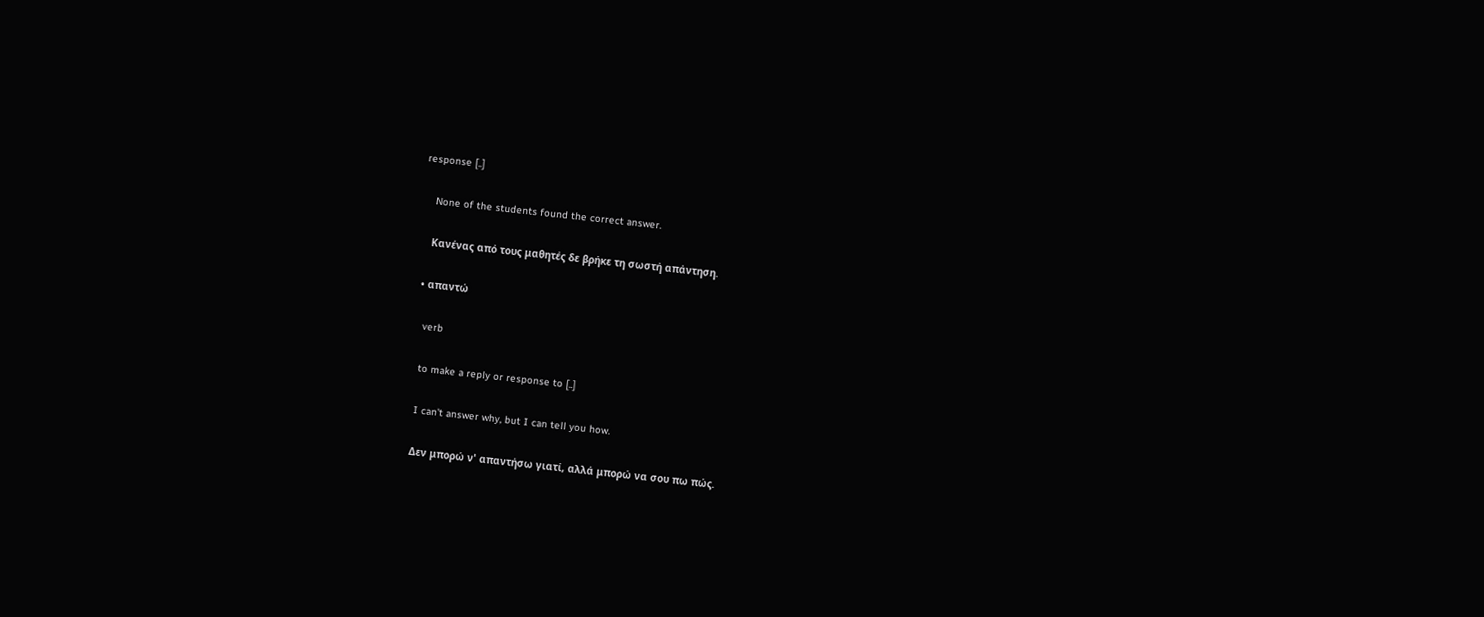response [..]

    None of the students found the correct answer.

    Κανένας από τους μαθητές δε βρήκε τη σωστή απάντηση.

  • απαντώ

    verb

    to make a reply or response to [..]

    I can't answer why, but I can tell you how.

    Δεν μπορώ ν' απαντήσω γιατί, αλλά μπορώ να σου πω πώς.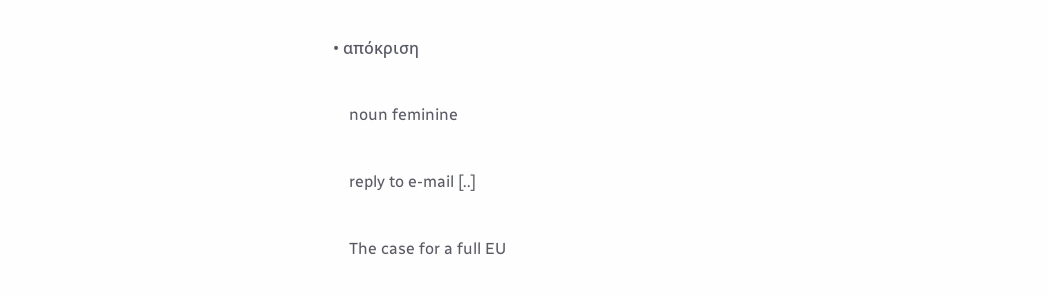• απόκριση

    noun feminine

    reply to e-mail [..]

    The case for a full EU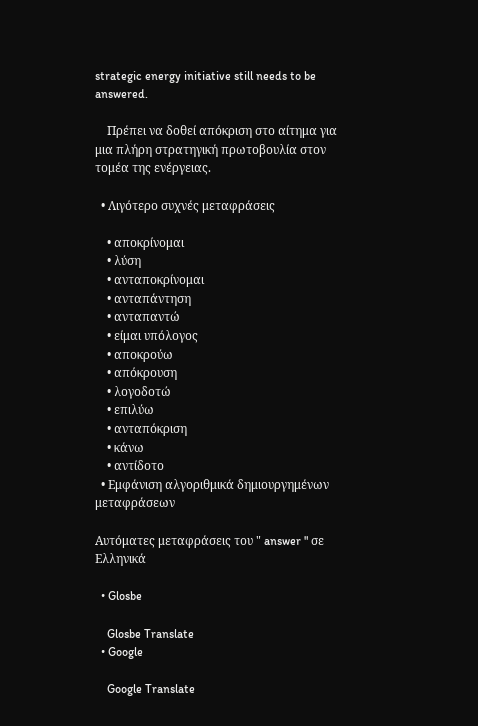strategic energy initiative still needs to be answered.

    Πρέπει να δοθεί απόκριση στο αίτημα για μια πλήρη στρατηγική πρωτοβουλία στον τομέα της ενέργειας.

  • Λιγότερο συχνές μεταφράσεις

    • αποκρίνομαι
    • λύση
    • ανταποκρίνομαι
    • ανταπάντηση
    • ανταπαντώ
    • είμαι υπόλογος
    • αποκρούω
    • απόκρουση
    • λογοδοτώ
    • επιλύω
    • ανταπόκριση
    • κάνω
    • αντίδοτο
  • Εμφάνιση αλγοριθμικά δημιουργημένων μεταφράσεων

Αυτόματες μεταφράσεις του " answer " σε Ελληνικά

  • Glosbe

    Glosbe Translate
  • Google

    Google Translate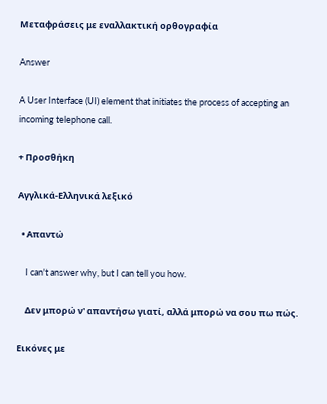Μεταφράσεις με εναλλακτική ορθογραφία

Answer

A User Interface (UI) element that initiates the process of accepting an incoming telephone call.

+ Προσθήκη

Αγγλικά-Ελληνικά λεξικό

  • Απαντώ

    I can't answer why, but I can tell you how.

    Δεν μπορώ ν' απαντήσω γιατί, αλλά μπορώ να σου πω πώς.

Εικόνες με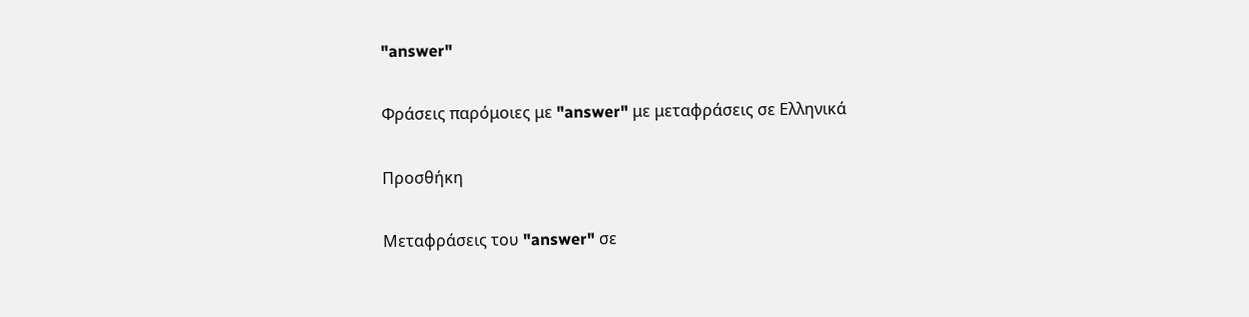"answer"

Φράσεις παρόμοιες με "answer" με μεταφράσεις σε Ελληνικά

Προσθήκη

Μεταφράσεις του "answer" σε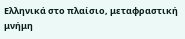Ελληνικά στο πλαίσιο, μεταφραστική μνήμη